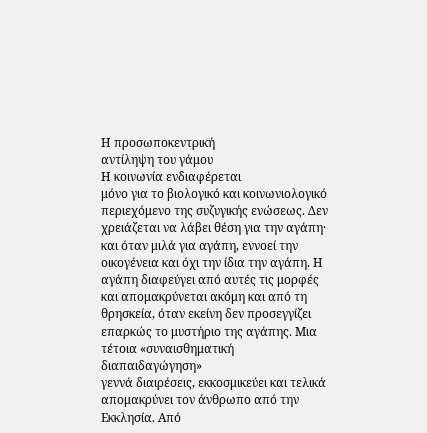Η προσωποκεντρική
αντίληψη του γάμου
Η κοινωνία ενδιαφέρεται
μόνο για το βιολογικό και κοινωνιολογικό περιεχόμενο της συζυγικής ενώσεως. Δεν
χρειάζεται να λάβει θέση για την αγάπη· και όταν μιλά για αγάπη, εννοεί την
οικογένεια και όχι την ίδια την αγάπη. Η αγάπη διαφεύγει από αυτές τις μορφές
και απομακρύνεται ακόμη και από τη θρησκεία, όταν εκείνη δεν προσεγγίζει
επαρκώς το μυστήριο της αγάπης. Μια τέτοια «συναισθηματική διαπαιδαγώγηση»
γεννά διαιρέσεις, εκκοσμικεύει και τελικά απομακρύνει τον άνθρωπο από την
Εκκλησία. Από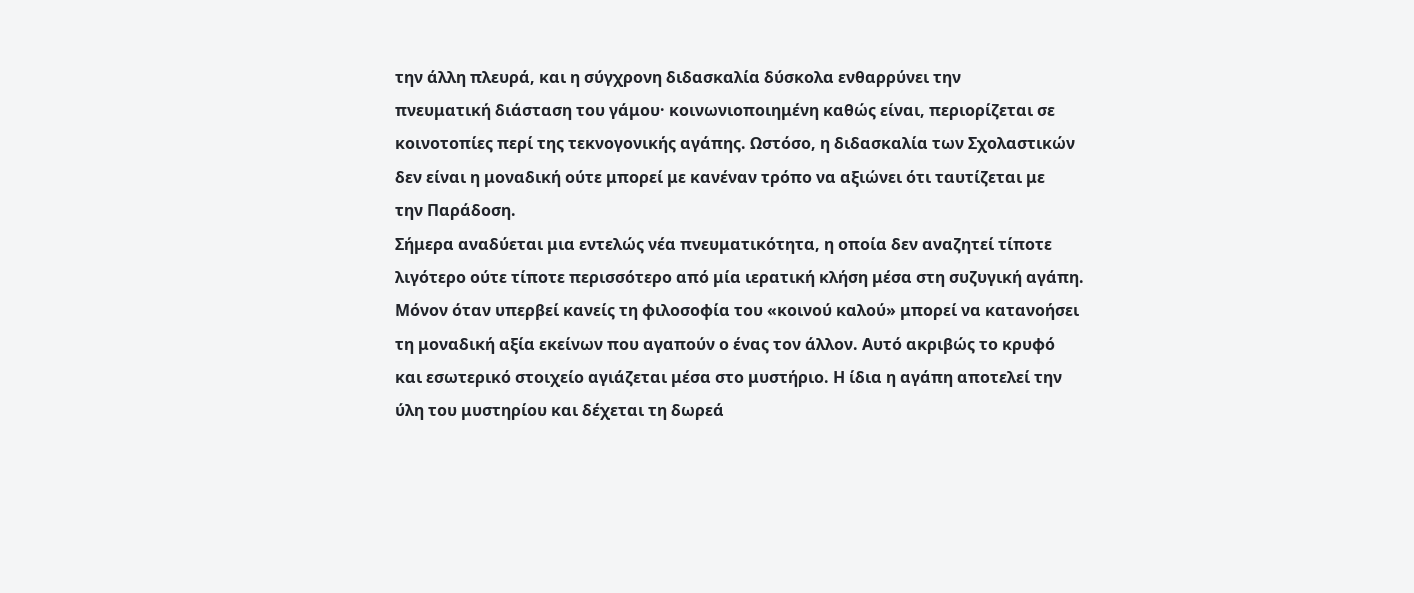την άλλη πλευρά, και η σύγχρονη διδασκαλία δύσκολα ενθαρρύνει την
πνευματική διάσταση του γάμου· κοινωνιοποιημένη καθώς είναι, περιορίζεται σε
κοινοτοπίες περί της τεκνογονικής αγάπης. Ωστόσο, η διδασκαλία των Σχολαστικών
δεν είναι η μοναδική ούτε μπορεί με κανέναν τρόπο να αξιώνει ότι ταυτίζεται με
την Παράδοση.
Σήμερα αναδύεται μια εντελώς νέα πνευματικότητα, η οποία δεν αναζητεί τίποτε
λιγότερο ούτε τίποτε περισσότερο από μία ιερατική κλήση μέσα στη συζυγική αγάπη.
Μόνον όταν υπερβεί κανείς τη φιλοσοφία του «κοινού καλού» μπορεί να κατανοήσει
τη μοναδική αξία εκείνων που αγαπούν ο ένας τον άλλον. Αυτό ακριβώς το κρυφό
και εσωτερικό στοιχείο αγιάζεται μέσα στο μυστήριο. Η ίδια η αγάπη αποτελεί την
ύλη του μυστηρίου και δέχεται τη δωρεά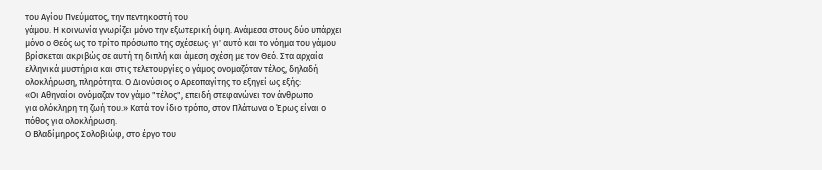του Αγίου Πνεύματος, την πεντηκοστή του
γάμου. Η κοινωνία γνωρίζει μόνο την εξωτερική όψη. Ανάμεσα στους δύο υπάρχει
μόνο ο Θεός ως το τρίτο πρόσωπο της σχέσεως· γι' αυτό και το νόημα του γάμου
βρίσκεται ακριβώς σε αυτή τη διπλή και άμεση σχέση με τον Θεό. Στα αρχαία
ελληνικά μυστήρια και στις τελετουργίες ο γάμος ονομαζόταν τέλος, δηλαδή
ολοκλήρωση, πληρότητα. Ο Διονύσιος ο Αρεοπαγίτης το εξηγεί ως εξής:
«Οι Αθηναίοι ονόμαζαν τον γάμο "τέλος", επειδή στεφανώνει τον άνθρωπο
για ολόκληρη τη ζωή του.» Κατά τον ίδιο τρόπο, στον Πλάτωνα ο Έρως είναι ο
πόθος για ολοκλήρωση.
Ο Βλαδίμηρος Σολοβιώφ, στο έργο του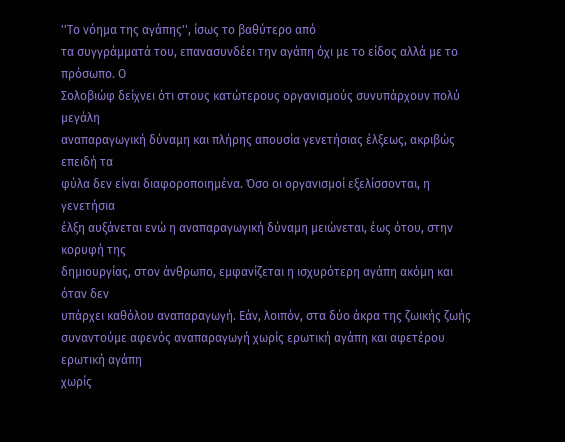''Το νόημα της αγάπης'', ίσως το βαθύτερο από
τα συγγράμματά του, επανασυνδέει την αγάπη όχι με το είδος αλλά με το πρόσωπο. Ο
Σολοβιώφ δείχνει ότι στους κατώτερους οργανισμούς συνυπάρχουν πολύ μεγάλη
αναπαραγωγική δύναμη και πλήρης απουσία γενετήσιας έλξεως, ακριβώς επειδή τα
φύλα δεν είναι διαφοροποιημένα. Όσο οι οργανισμοί εξελίσσονται, η γενετήσια
έλξη αυξάνεται ενώ η αναπαραγωγική δύναμη μειώνεται, έως ότου, στην κορυφή της
δημιουργίας, στον άνθρωπο, εμφανίζεται η ισχυρότερη αγάπη ακόμη και όταν δεν
υπάρχει καθόλου αναπαραγωγή. Εάν, λοιπόν, στα δύο άκρα της ζωικής ζωής
συναντούμε αφενός αναπαραγωγή χωρίς ερωτική αγάπη και αφετέρου ερωτική αγάπη
χωρίς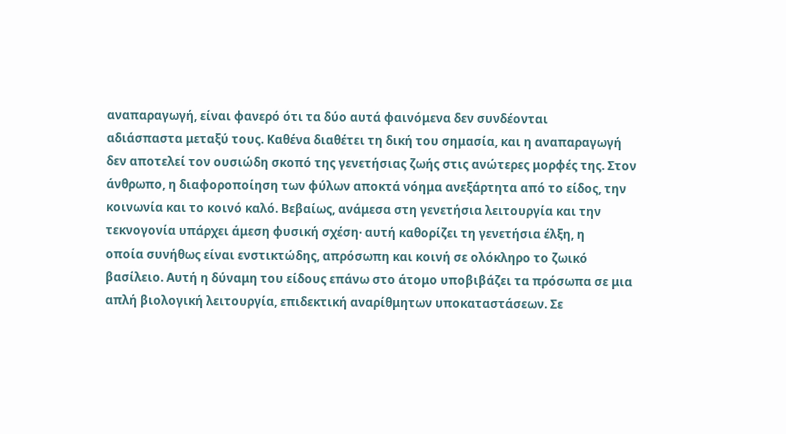αναπαραγωγή, είναι φανερό ότι τα δύο αυτά φαινόμενα δεν συνδέονται
αδιάσπαστα μεταξύ τους. Καθένα διαθέτει τη δική του σημασία, και η αναπαραγωγή
δεν αποτελεί τον ουσιώδη σκοπό της γενετήσιας ζωής στις ανώτερες μορφές της. Στον
άνθρωπο, η διαφοροποίηση των φύλων αποκτά νόημα ανεξάρτητα από το είδος, την
κοινωνία και το κοινό καλό. Βεβαίως, ανάμεσα στη γενετήσια λειτουργία και την
τεκνογονία υπάρχει άμεση φυσική σχέση· αυτή καθορίζει τη γενετήσια έλξη, η
οποία συνήθως είναι ενστικτώδης, απρόσωπη και κοινή σε ολόκληρο το ζωικό
βασίλειο. Αυτή η δύναμη του είδους επάνω στο άτομο υποβιβάζει τα πρόσωπα σε μια
απλή βιολογική λειτουργία, επιδεκτική αναρίθμητων υποκαταστάσεων. Σε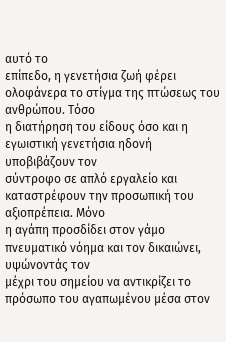αυτό το
επίπεδο, η γενετήσια ζωή φέρει ολοφάνερα το στίγμα της πτώσεως του ανθρώπου. Τόσο
η διατήρηση του είδους όσο και η εγωιστική γενετήσια ηδονή υποβιβάζουν τον
σύντροφο σε απλό εργαλείο και καταστρέφουν την προσωπική του αξιοπρέπεια. Μόνο
η αγάπη προσδίδει στον γάμο πνευματικό νόημα και τον δικαιώνει, υψώνοντάς τον
μέχρι του σημείου να αντικρίζει το πρόσωπο του αγαπωμένου μέσα στον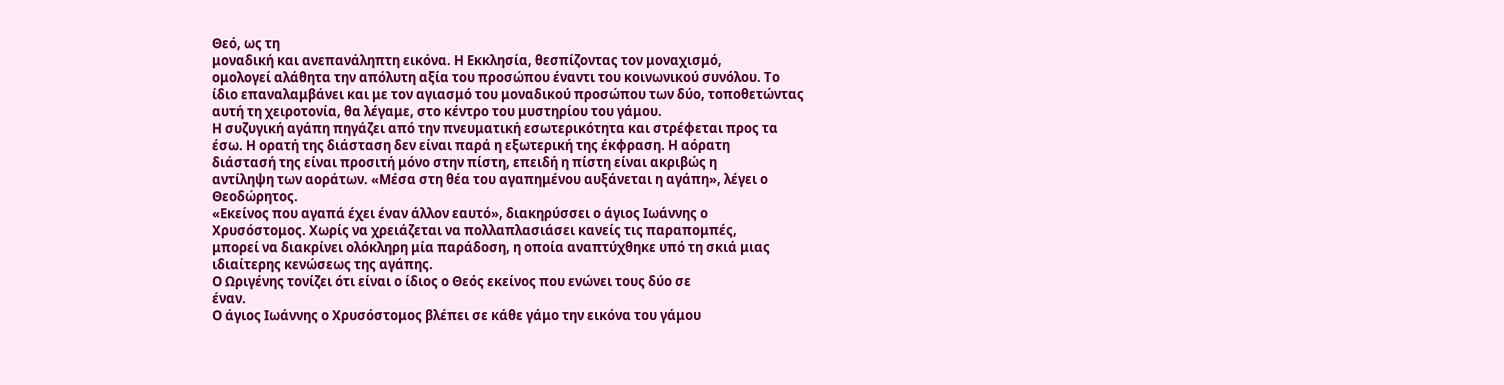Θεό, ως τη
μοναδική και ανεπανάληπτη εικόνα. Η Εκκλησία, θεσπίζοντας τον μοναχισμό,
ομολογεί αλάθητα την απόλυτη αξία του προσώπου έναντι του κοινωνικού συνόλου. Το
ίδιο επαναλαμβάνει και με τον αγιασμό του μοναδικού προσώπου των δύο, τοποθετώντας
αυτή τη χειροτονία, θα λέγαμε, στο κέντρο του μυστηρίου του γάμου.
Η συζυγική αγάπη πηγάζει από την πνευματική εσωτερικότητα και στρέφεται προς τα
έσω. Η ορατή της διάσταση δεν είναι παρά η εξωτερική της έκφραση. Η αόρατη
διάστασή της είναι προσιτή μόνο στην πίστη, επειδή η πίστη είναι ακριβώς η
αντίληψη των αοράτων. «Μέσα στη θέα του αγαπημένου αυξάνεται η αγάπη», λέγει ο
Θεοδώρητος.
«Εκείνος που αγαπά έχει έναν άλλον εαυτό», διακηρύσσει ο άγιος Ιωάννης ο
Χρυσόστομος. Χωρίς να χρειάζεται να πολλαπλασιάσει κανείς τις παραπομπές,
μπορεί να διακρίνει ολόκληρη μία παράδοση, η οποία αναπτύχθηκε υπό τη σκιά μιας
ιδιαίτερης κενώσεως της αγάπης.
Ο Ωριγένης τονίζει ότι είναι ο ίδιος ο Θεός εκείνος που ενώνει τους δύο σε
έναν.
Ο άγιος Ιωάννης ο Χρυσόστομος βλέπει σε κάθε γάμο την εικόνα του γάμου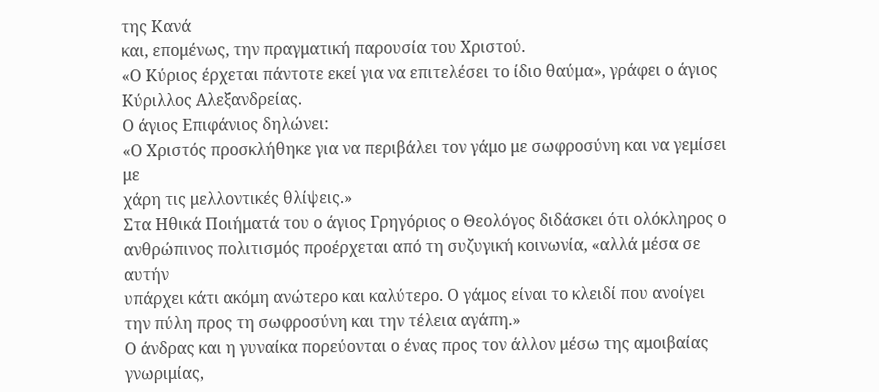της Κανά
και, επομένως, την πραγματική παρουσία του Χριστού.
«Ο Κύριος έρχεται πάντοτε εκεί για να επιτελέσει το ίδιο θαύμα», γράφει ο άγιος
Κύριλλος Αλεξανδρείας.
Ο άγιος Επιφάνιος δηλώνει:
«Ο Χριστός προσκλήθηκε για να περιβάλει τον γάμο με σωφροσύνη και να γεμίσει με
χάρη τις μελλοντικές θλίψεις.»
Στα Ηθικά Ποιήματά του ο άγιος Γρηγόριος ο Θεολόγος διδάσκει ότι ολόκληρος ο
ανθρώπινος πολιτισμός προέρχεται από τη συζυγική κοινωνία, «αλλά μέσα σε αυτήν
υπάρχει κάτι ακόμη ανώτερο και καλύτερο. Ο γάμος είναι το κλειδί που ανοίγει
την πύλη προς τη σωφροσύνη και την τέλεια αγάπη.»
Ο άνδρας και η γυναίκα πορεύονται ο ένας προς τον άλλον μέσω της αμοιβαίας
γνωριμίας,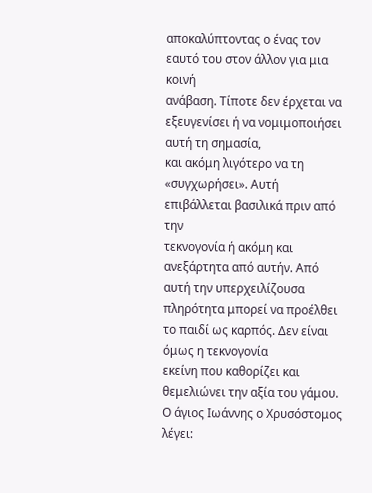αποκαλύπτοντας ο ένας τον εαυτό του στον άλλον για μια κοινή
ανάβαση. Τίποτε δεν έρχεται να εξευγενίσει ή να νομιμοποιήσει αυτή τη σημασία,
και ακόμη λιγότερο να τη «συγχωρήσει». Αυτή επιβάλλεται βασιλικά πριν από την
τεκνογονία ή ακόμη και ανεξάρτητα από αυτήν. Από αυτή την υπερχειλίζουσα
πληρότητα μπορεί να προέλθει το παιδί ως καρπός. Δεν είναι όμως η τεκνογονία
εκείνη που καθορίζει και θεμελιώνει την αξία του γάμου.
Ο άγιος Ιωάννης ο Χρυσόστομος λέγει: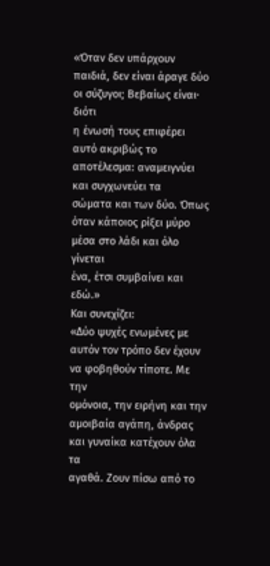«Όταν δεν υπάρχουν παιδιά, δεν είναι άραγε δύο οι σύζυγοι; Βεβαίως είναι· διότι
η ένωσή τους επιφέρει αυτό ακριβώς το αποτέλεσμα: αναμειγνύει και συγχωνεύει τα
σώματα και των δύο. Όπως όταν κάποιος ρίξει μύρο μέσα στο λάδι και όλο γίνεται
ένα, έτσι συμβαίνει και εδώ.»
Και συνεχίζει:
«Δύο ψυχές ενωμένες με αυτόν τον τρόπο δεν έχουν να φοβηθούν τίποτε. Με την
ομόνοια, την ειρήνη και την αμοιβαία αγάπη, άνδρας και γυναίκα κατέχουν όλα τα
αγαθά. Ζουν πίσω από το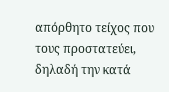απόρθητο τείχος που τους προστατεύει, δηλαδή την κατά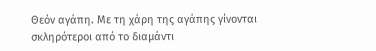Θεόν αγάπη. Με τη χάρη της αγάπης γίνονται σκληρότεροι από το διαμάντι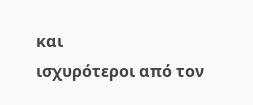και
ισχυρότεροι από τον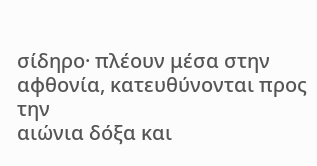σίδηρο· πλέουν μέσα στην αφθονία, κατευθύνονται προς την
αιώνια δόξα και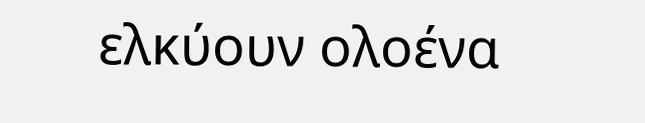ελκύουν ολοένα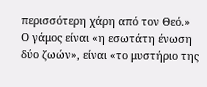περισσότερη χάρη από τον Θεό.»
Ο γάμος είναι «η εσωτάτη ένωση δύο ζωών», είναι «το μυστήριο της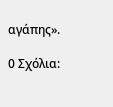αγάπης».

0 Σχόλια: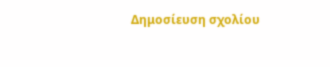Δημοσίευση σχολίου